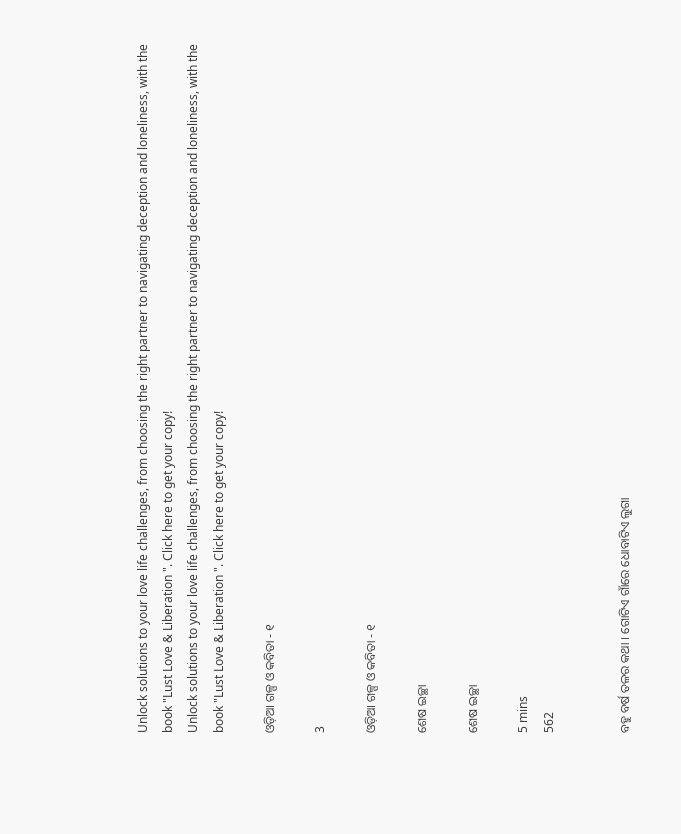Unlock solutions to your love life challenges, from choosing the right partner to navigating deception and loneliness, with the book "Lust Love & Liberation ". Click here to get your copy!
Unlock solutions to your love life challenges, from choosing the right partner to navigating deception and loneliness, with the book "Lust Love & Liberation ". Click here to get your copy!

ଓଡ଼ିଆ ଗଳ୍ପ ଓ କବିତା - ୧

3

ଓଡ଼ିଆ ଗଳ୍ପ ଓ କବିତା - ୧

ଶେଷ ଇଚ୍ଛା

ଶେଷ ଇଚ୍ଛା

5 mins
562


ବହୁ ବର୍ଷ ତଳର କଥା । ଗୋଟିଏ ଗାଁରେ ଧୋବାଟିଏ ଲୁଗା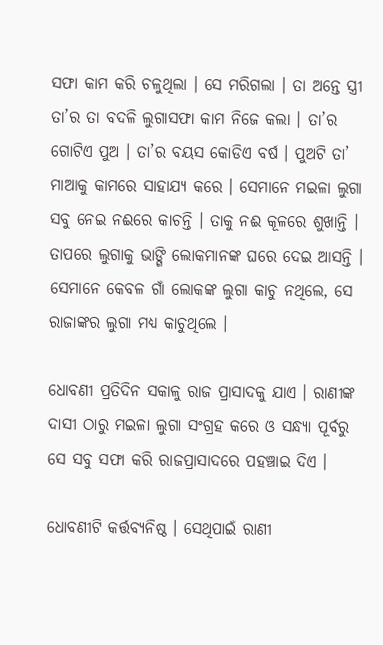ସଫା କାମ କରି ଚଳୁଥିଲା । ସେ ମରିଗଲା । ତା ଅନ୍ତେ ସ୍ତ୍ରୀ ତା’ର ତା ବଦଳି ଲୁଗାସଫା କାମ ନିଜେ କଲା । ତା’ର ଗୋଟିଏ ପୁଅ । ତା’ର ବୟସ କୋଡିଏ ବର୍ଷ । ପୁଅଟି ତା’ ମାଆକୁ କାମରେ ସାହାଯ୍ୟ କରେ । ସେମାନେ ମଇଳା ଲୁଗା ସବୁ ନେଇ ନଈରେ କାଚନ୍ତି । ତାକୁ ନଈ କୂଳରେ ଶୁଖାନ୍ତି । ତାପରେ ଲୁଗାକୁ ଭାଙ୍ଗି ଲୋକମାନଙ୍କ ଘରେ ଦେଇ ଆସନ୍ତି । ସେମାନେ କେବଳ ଗାଁ ଲୋକଙ୍କ ଲୁଗା କାଚୁ ନଥିଲେ, ସେ ରାଜାଙ୍କର ଲୁଗା ମଧ୍ୟ କାଚୁଥିଲେ ।

ଧୋବଣୀ ପ୍ରତିଦିନ ସକାଳୁ ରାଜ ପ୍ରାସାଦକୁ ଯାଏ । ରାଣୀଙ୍କ ଦାସୀ ଠାରୁ ମଇଳା ଲୁଗା ସଂଗ୍ରହ କରେ ଓ ସନ୍ଧ୍ୟା ପୂର୍ବରୁ ସେ ସବୁ ସଫା କରି ରାଜପ୍ରାସାଦରେ ପହଞ୍ଚାଇ ଦିଏ ।

ଧୋବଣୀଟି କର୍ତ୍ତବ୍ୟନିଷ୍ଠ । ସେଥିପାଇଁ ରାଣୀ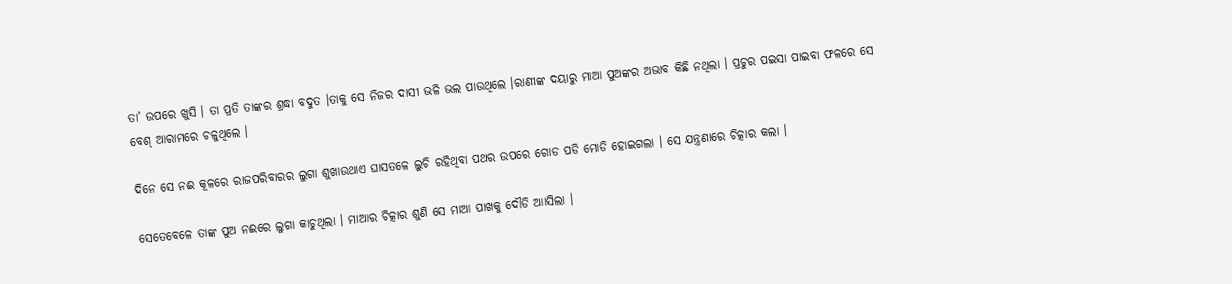ତା’ ଉପରେ ଖୁସି । ତା ପ୍ରତି ତାଙ୍କର ଶ୍ରଦ୍ଧା ବଦୁତ ।ତାକୁ ସେ ନିଜର ଦାସୀ ଭଳି ଭଲ ପାଉଥିଲେ ।ରାଣୀଙ୍କ ଦୟାରୁ ମାଆ ପୁଅଙ୍କର ଅଭାବ କିଛି ନଥିଲା । ପ୍ରଚୁର ପଇସା ପାଇବା ଫଳରେ ସେ ବେଶ୍ ଆରାମରେ ଚଳୁଥିଲେ ।

ଦିନେ ସେ ନଈ କୂଳରେ ରାଜପରିବାରର ଲୁଗା ଶୁଖାଉଥାଏ ଘାସତଳେ ଲୁଚି ରହିଥିବା ପଥର ଉପରେ ଗୋଡ ପଡି ମୋଡି ହୋଇଗଲା । ସେ ଯନ୍ତ୍ରଣାରେ ଚିତ୍କାର କଲା ।

ସେତେବେଳେ ତାଙ୍କ ପୁଅ ନଈରେ ଲୁଗା କାଚୁଥିଲା । ମାଆର ଚିତ୍କାର ଶୁଣି ସେ ମାଆ ପାଖକୁ ଦୌଡି ଆାସିଲା ।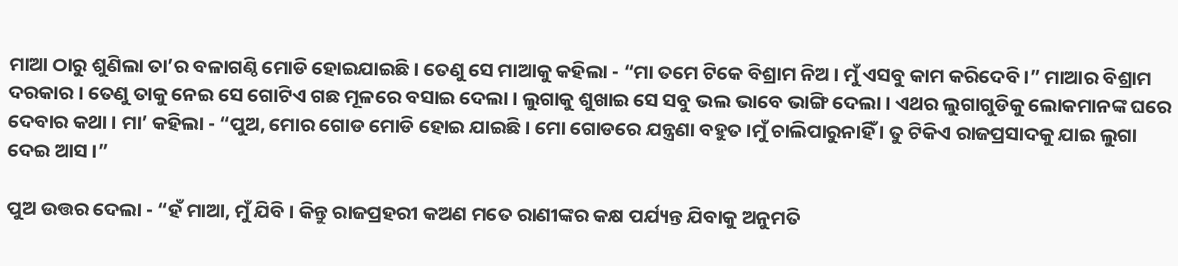ମାଆ ଠାରୁ ଶୁଣିଲା ତା’ର ବଳାଗଣ୍ଠି ମୋଡି ହୋଇଯାଇଛି । ତେଣୁ ସେ ମାଆକୁ କହିଲା - “ମା ତମେ ଟିକେ ବିଶ୍ରାମ ନିଅ । ମୁଁ ଏସବୁ କାମ କରିଦେବି ।” ମାଆର ବିଶ୍ରାମ ଦରକାର । ତେଣୁ ତାକୁ ନେଇ ସେ ଗୋଟିଏ ଗଛ ମୂଳରେ ବସାଇ ଦେଲା । ଲୁଗାକୁ ଶୁଖାଇ ସେ ସବୁ ଭଲ ଭାବେ ଭାଙ୍ଗି ଦେଲା । ଏଥର ଲୁଗାଗୁଡିକୁ ଲୋକମାନଙ୍କ ଘରେ ଦେବାର କଥା । ମା’ କହିଲା - “ପୁଅ, ମୋର ଗୋଡ ମୋଡି ହୋଇ ଯାଇଛି । ମୋ ଗୋଡରେ ଯନ୍ତ୍ରଣା ବହୁତ ।ମୁଁ ଚାଲିପାରୁନାହିଁ । ତୁ ଟିକିଏ ରାଜପ୍ରସାଦକୁ ଯାଇ ଲୁଗା ଦେଇ ଆସ ।”

ପୁଅ ଉତ୍ତର ଦେଲା - “ହଁ ମାଆ, ମୁଁ ଯିବି । କିନ୍ତୁ ରାଜପ୍ରହରୀ କଅଣ ମତେ ରାଣୀଙ୍କର କକ୍ଷ ପର୍ଯ୍ୟନ୍ତ ଯିବାକୁ ଅନୁମତି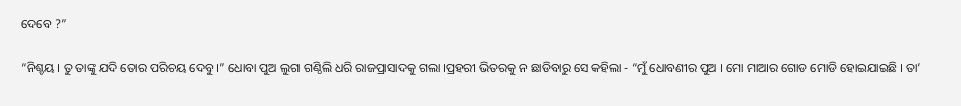ଦେବେ ?”

“ନିଶ୍ଚୟ । ତୁ ତାଙ୍କୁ ଯଦି ତୋର ପରିଚୟ ଦେବୁ ।” ଧୋବା ପୁଅ ଲୁଗା ଗଣ୍ଠିଲି ଧରି ରାଜପ୍ରାସାଦକୁ ଗଲା ।ପ୍ରହରୀ ଭିତରକୁ ନ ଛାଡିବାରୁ ସେ କହିଲା - “ମୁଁ ଧୋବଣୀର ପୁଅ । ମୋ ମାଆର ଗୋଡ ମୋଡି ହୋଇଯାଇଛି । ତା’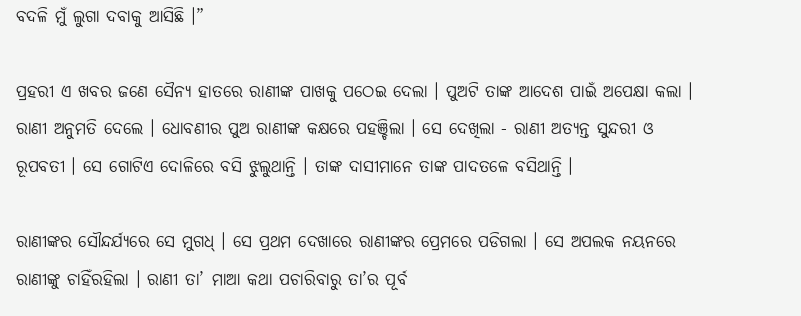ବଦଳି ମୁଁ ଲୁଗା ଦବାକୁ ଆସିଛି ।”

ପ୍ରହରୀ ଏ ଖବର ଜଣେ ସୈନ୍ୟ ହାତରେ ରାଣୀଙ୍କ ପାଖକୁ ପଠେଇ ଦେଲା । ପୁଅଟି ତାଙ୍କ ଆଦେଶ ପାଇଁ ଅପେକ୍ଷା କଲା । ରାଣୀ ଅନୁମତି ଦେଲେ । ଧୋବଣୀର ପୁଅ ରାଣୀଙ୍କ କକ୍ଷରେ ପହଞ୍ଚିଲା । ସେ ଦେଖିଲା - ରାଣୀ ଅତ୍ୟନ୍ତ ସୁନ୍ଦରୀ ଓ ରୂପବତୀ । ସେ ଗୋଟିଏ ଦୋଳିରେ ବସି ଝୁଲୁଥାନ୍ତି । ତାଙ୍କ ଦାସୀମାନେ ତାଙ୍କ ପାଦତଳେ ବସିଥାନ୍ତି ।

ରାଣୀଙ୍କର ସୌନ୍ଦର୍ଯ୍ୟରେ ସେ ମୁଗଧ୍ । ସେ ପ୍ରଥମ ଦେଖାରେ ରାଣୀଙ୍କର ପ୍ରେମରେ ପଡିଗଲା । ସେ ଅପଲକ ନୟନରେ ରାଣୀଙ୍କୁ ଚାହିଁରହିଲା । ରାଣୀ ତା’ ମାଆ କଥା ପଚାରିବାରୁ ତା’ର ପୂର୍ବ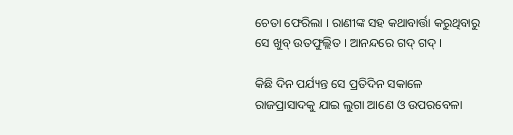ଚେତା ଫେରିଲା । ରାଣୀଙ୍କ ସହ କଥାବାର୍ତ୍ତା କରୁଥିବାରୁ ସେ ଖୁବ୍ ଉତଫୁଲ୍ଲିତ । ଆନନ୍ଦରେ ଗଦ୍ ଗଦ୍ ।

କିଛି ଦିନ ପର୍ଯ୍ୟନ୍ତ ସେ ପ୍ରତିଦିନ ସକାଳେ ରାଜପ୍ରାସାଦକୁ ଯାଇ ଲୁଗା ଆଣେ ଓ ଉପରବେଳା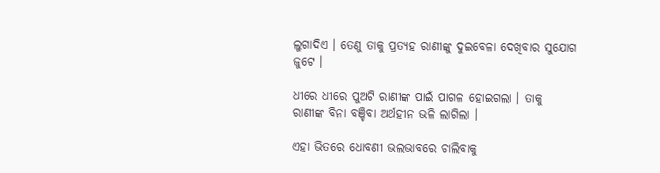ଲୁଗାଦିଏ । ତେଣୁ ତାକୁ ପ୍ରତ୍ୟହ ରାଣୀଙ୍କୁ ଦୁଇବେଳା ଦେଖିବାର ସୁଯୋଗ ଜୁଟେ ।

ଧୀରେ ଧୀରେ ପୁଅଟି ରାଣୀଙ୍କ ପାଇଁ ପାଗଳ ହୋଇଗଲା । ତାକୁ ରାଣୀଙ୍କ ବିନା ବଞ୍ଚିବା ଅର୍ଥହୀନ ଭଳି ଲାଗିଲା ।

ଏହା ଭିତରେ ଧୋବଣୀ ଭଲଭାବରେ ଚାଲିବାକୁ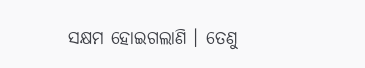ସକ୍ଷମ ହୋଇଗଲାଣି । ତେଣୁ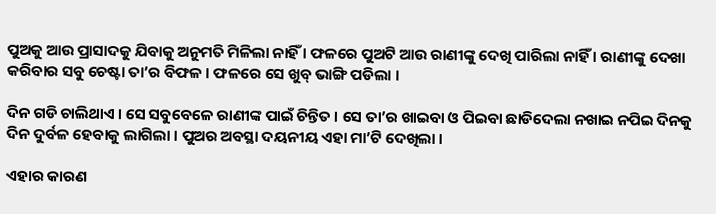ପୁଅକୁ ଆଉ ପ୍ରାସାଦକୁ ଯିବାକୁ ଅନୁମତି ମିଳିଲା ନାହିଁ । ଫଳରେ ପୁଅଟି ଆଉ ରାଣୀଙ୍କୁ ଦେଖି ପାରିଲା ନାହିଁ । ରାଣୀଙ୍କୁ ଦେଖା କରିବାର ସବୁ ଚେଷ୍ଟା ତା’ର ବିଫଳ । ଫଳରେ ସେ ଖୁବ୍ ଭାଙ୍ଗି ପଡିଲା ।

ଦିନ ଗଡି ଚାଲିଥାଏ । ସେ ସବୁବେଳେ ରାଣୀଙ୍କ ପାଇଁ ଚିନ୍ତିତ । ସେ ତା’ର ଖାଇବା ଓ ପିଇବା ଛାଡିଦେଲା ନଖାଇ ନପିଇ ଦିନକୁ ଦିନ ଦୁର୍ବଳ ହେବାକୁ ଲାଗିଲା । ପୁଅର ଅବସ୍ଥା ଦୟନୀୟ ଏହା ମା’ଟି ଦେଖିଲା ।

ଏହାର କାରଣ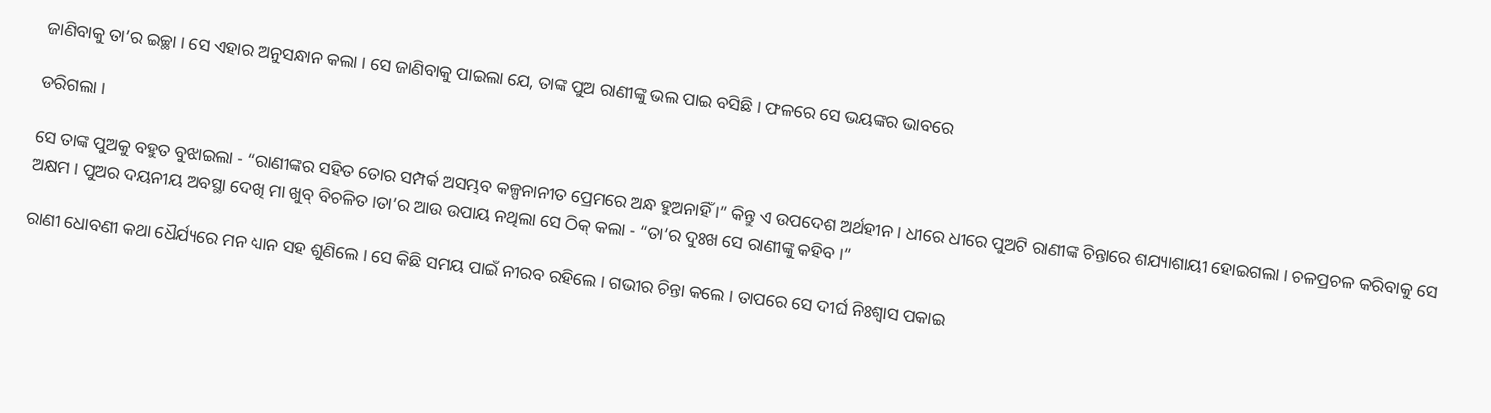ଜାଣିବାକୁ ତା’ର ଇଚ୍ଛା । ସେ ଏହାର ଅନୁସନ୍ଧାନ କଲା । ସେ ଜାଣିବାକୁ ପାଇଲା ଯେ, ତାଙ୍କ ପୁଅ ରାଣୀଙ୍କୁ ଭଲ ପାଇ ବସିଛି । ଫଳରେ ସେ ଭୟଙ୍କର ଭାବରେ

ଡରିଗଲା ।

ସେ ତାଙ୍କ ପୁଅକୁ ବହୁତ ବୁଝାଇଲା - “ରାଣୀଙ୍କର ସହିତ ତୋର ସମ୍ପର୍କ ଅସମ୍ଭବ କଳ୍ପନାନୀତ ପ୍ରେମରେ ଅନ୍ଧ ହୁଅନାହିଁ ।” କିନ୍ତୁ ଏ ଉପଦେଶ ଅର୍ଥହୀନ । ଧୀରେ ଧୀରେ ପୁଅଟି ରାଣୀଙ୍କ ଚିନ୍ତାରେ ଶଯ୍ୟାଶାୟୀ ହୋଇଗଲା । ଚଳପ୍ରଚଳ କରିବାକୁ ସେ ଅକ୍ଷମ । ପୁଅର ଦୟନୀୟ ଅବସ୍ଥା ଦେଖି ମା ଖୁବ୍ ବିଚଳିତ ।ତା’ର ଆଉ ଉପାୟ ନଥିଲା ସେ ଠିକ୍ କଲା - “ତା’ର ଦୁଃଖ ସେ ରାଣୀଙ୍କୁ କହିବ ।”

ରାଣୀ ଧୋବଣୀ କଥା ଧୈର୍ଯ୍ୟରେ ମନ ଧ୍ୟାନ ସହ ଶୁଣିଲେ । ସେ କିଛି ସମୟ ପାଇଁ ନୀରବ ରହିଲେ । ଗଭୀର ଚିନ୍ତା କଲେ । ତାପରେ ସେ ଦୀର୍ଘ ନିଃଶ୍ୱାସ ପକାଇ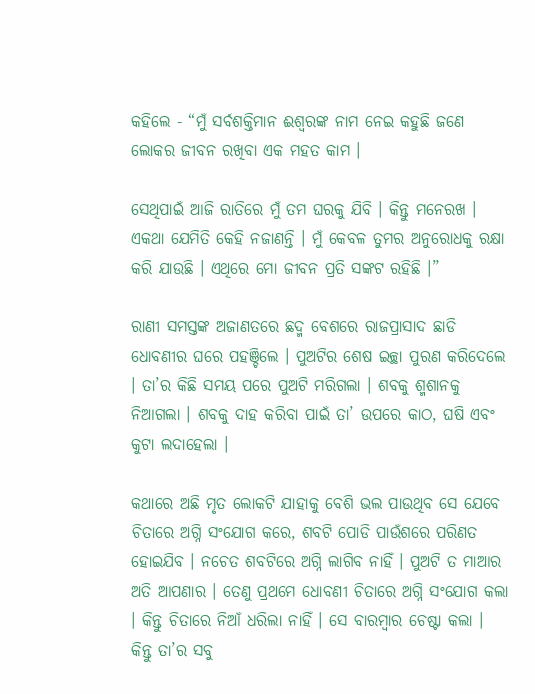କହିଲେ - “ମୁଁ ସର୍ବଶକ୍ତିମାନ ଈଶ୍ୱରଙ୍କ ନାମ ନେଇ କହୁଛି ଜଣେ ଲୋକର ଜୀବନ ରଖିବା ଏକ ମହତ କାମ ।

ସେଥିପାଇଁ ଆଜି ରାତିରେ ମୁଁ ତମ ଘରକୁ ଯିବି । କିନ୍ତୁ ମନେରଖ । ଏକଥା ଯେମିତି କେହି ନଜାଣନ୍ତି । ମୁଁ କେବଳ ତୁମର ଅନୁରୋଧକୁ ରକ୍ଷା କରି ଯାଉଛି । ଏଥିରେ ମୋ ଜୀବନ ପ୍ରତି ସଙ୍କଟ ରହିଛି ।”

ରାଣୀ ସମସ୍ତଙ୍କ ଅଜାଣତରେ ଛଦ୍ମ ବେଶରେ ରାଜପ୍ରାସାଦ ଛାଡି ଧୋବଣୀର ଘରେ ପହଞ୍ଚିଲେ । ପୁଅଟିର ଶେଷ ଇଚ୍ଛା ପୁରଣ କରିଦେଲେ । ତା’ର କିଛି ସମୟ ପରେ ପୁଅଟି ମରିଗଲା । ଶବକୁ ଶ୍ମଶାନକୁ ନିଆଗଲା । ଶବକୁ ଦାହ କରିବା ପାଇଁ ତା’ ଉପରେ କାଠ, ଘଷି ଏବଂ କୁଟା ଲଦାହେଲା ।

କଥାରେ ଅଛି ମୃତ ଲୋକଟି ଯାହାକୁ ବେଶି ଭଲ ପାଉଥିବ ସେ ଯେବେ ଚିତାରେ ଅଗ୍ନି ସଂଯୋଗ କରେ, ଶବଟି ପୋଡି ପାଉଁଶରେ ପରିଣତ ହୋଇଯିବ । ନଚେତ ଶବଟିରେ ଅଗ୍ନି ଲାଗିବ ନାହିଁ । ପୁଅଟି ତ ମାଆର ଅତି ଆପଣାର । ତେଣୁ ପ୍ରଥମେ ଧୋବଣୀ ଚିତାରେ ଅଗ୍ନି ସଂଯୋଗ କଲା । କିନ୍ତୁ ଚିତାରେ ନିଆଁ ଧରିଲା ନାହିଁ । ସେ ବାରମ୍ବାର ଚେଷ୍ଟା କଲା । କିନ୍ତୁ ତା’ର ସବୁ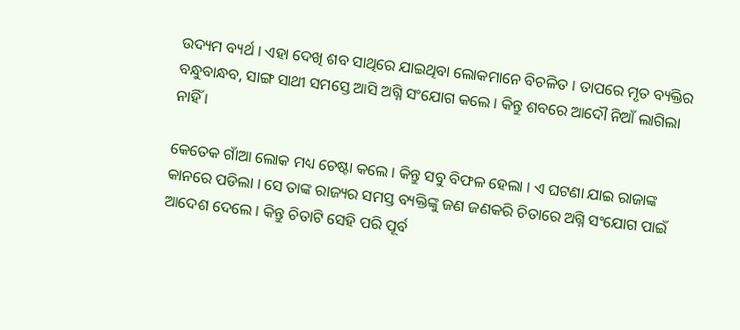ଉଦ୍ୟମ ବ୍ୟର୍ଥ । ଏହା ଦେଖି ଶବ ସାଥିରେ ଯାଇଥିବା ଲୋକମାନେ ବିଚଳିତ । ତାପରେ ମୃତ ବ୍ୟକ୍ତିର ବନ୍ଧୁବାନ୍ଧବ, ସାଙ୍ଗ ସାଥୀ ସମସ୍ତେ ଆସି ଅଗ୍ନି ସଂଯୋଗ କଲେ । କିନ୍ତୁ ଶବରେ ଆଦୌ ନିଆଁ ଲାଗିଲା ନାହିଁ ।

କେତେକ ଗାଁଆ ଲୋକ ମଧ୍ୟ ଚେଷ୍ଟା କଲେ । କିନ୍ତୁ ସବୁ ବିଫଳ ହେଲା । ଏ ଘଟଣା ଯାଇ ରାଜାଙ୍କ କାନରେ ପଡିଲା । ସେ ତାଙ୍କ ରାଜ୍ୟର ସମସ୍ତ ବ୍ୟକ୍ତିଙ୍କୁ ଜଣ ଜଣକରି ଚିତାରେ ଅଗ୍ନି ସଂଯୋଗ ପାଇଁ ଆଦେଶ ଦେଲେ । କିନ୍ତୁ ଚିତାଟି ସେହି ପରି ପୂର୍ବ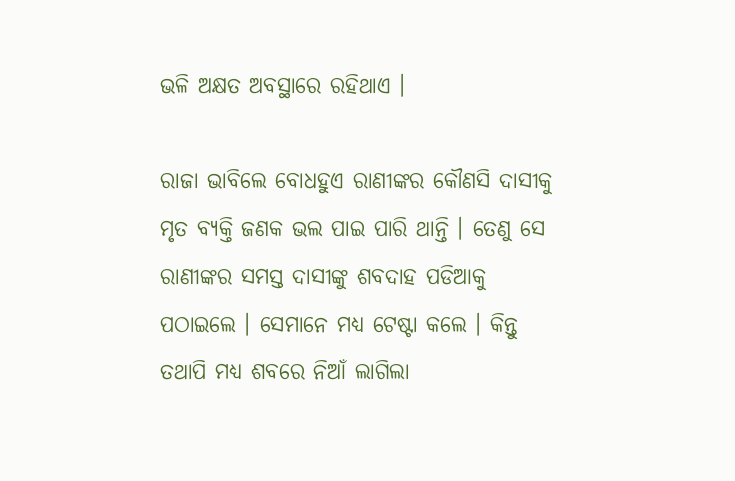ଭଳି ଅକ୍ଷତ ଅବସ୍ଥାରେ ରହିଥାଏ ।

ରାଜା ଭାବିଲେ ବୋଧହୁଏ ରାଣୀଙ୍କର କୌଣସି ଦାସୀକୁ ମୃତ ବ୍ୟକ୍ତି ଜଣକ ଭଲ ପାଇ ପାରି ଥାନ୍ତି । ତେଣୁ ସେ ରାଣୀଙ୍କର ସମସ୍ତ ଦାସୀଙ୍କୁ ଶବଦାହ ପଡିଆକୁ ପଠାଇଲେ । ସେମାନେ ମଧ୍ୟ ଟେଷ୍ଟା କଲେ । କିନ୍ତୁ ତଥାପି ମଧ୍ୟ ଶବରେ ନିଆଁ ଲାଗିଲା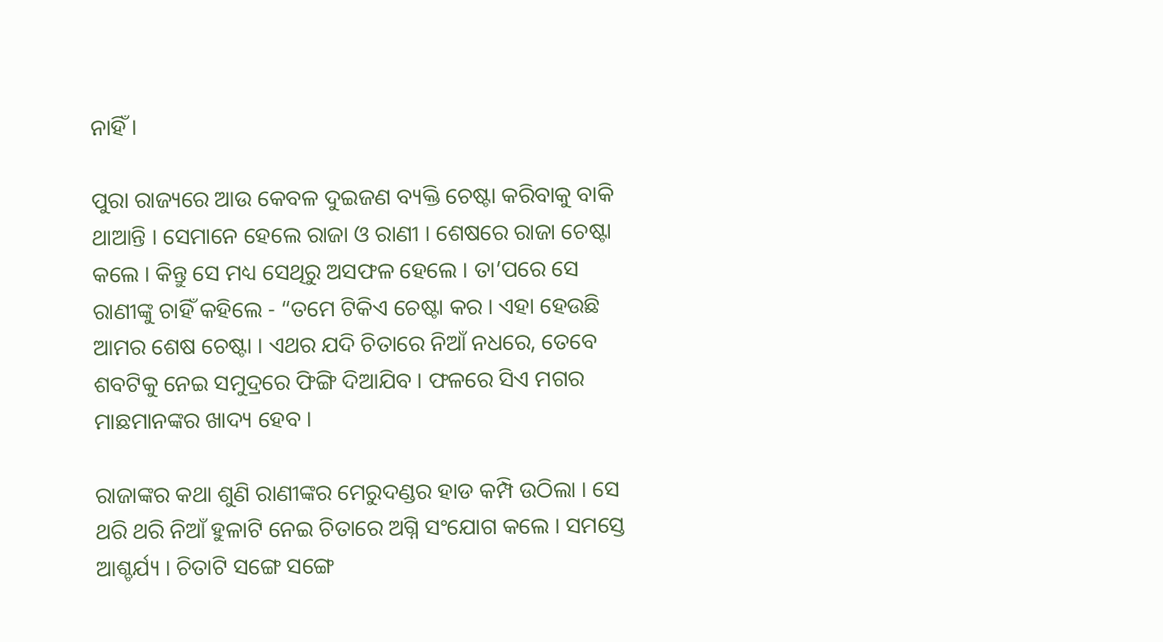ନାହିଁ ।

ପୁରା ରାଜ୍ୟରେ ଆଉ କେବଳ ଦୁଇଜଣ ବ୍ୟକ୍ତି ଚେଷ୍ଟା କରିବାକୁ ବାକି ଥାଆନ୍ତି । ସେମାନେ ହେଲେ ରାଜା ଓ ରାଣୀ । ଶେଷରେ ରାଜା ଚେଷ୍ଟା କଲେ । କିନ୍ତୁ ସେ ମଧ୍ୟ ସେଥିରୁ ଅସଫଳ ହେଲେ । ତା’ପରେ ସେ ରାଣୀଙ୍କୁ ଚାହିଁ କହିଲେ - “ତମେ ଟିକିଏ ଚେଷ୍ଟା କର । ଏହା ହେଉଛି ଆମର ଶେଷ ଚେଷ୍ଟା । ଏଥର ଯଦି ଚିତାରେ ନିଆଁ ନଧରେ, ତେବେ ଶବଟିକୁ ନେଇ ସମୁଦ୍ରରେ ଫିଙ୍ଗି ଦିଆଯିବ । ଫଳରେ ସିଏ ମଗର ମାଛମାନଙ୍କର ଖାଦ୍ୟ ହେବ ।

ରାଜାଙ୍କର କଥା ଶୁଣି ରାଣୀଙ୍କର ମେରୁଦଣ୍ଡର ହାଡ କମ୍ପି ଉଠିଲା । ସେ ଥରି ଥରି ନିଆଁ ହୁଳାଟି ନେଇ ଚିତାରେ ଅଗ୍ନି ସଂଯୋଗ କଲେ । ସମସ୍ତେ ଆଶ୍ଚର୍ଯ୍ୟ । ଚିତାଟି ସଙ୍ଗେ ସଙ୍ଗେ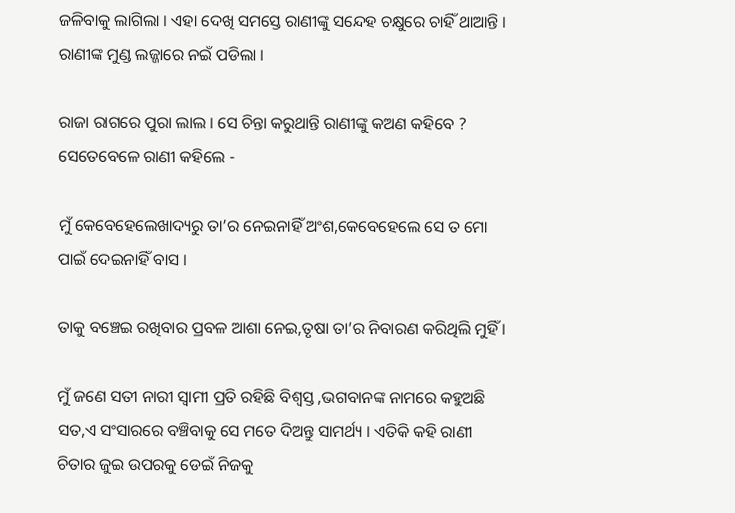ଜଳିବାକୁ ଲାଗିଲା । ଏହା ଦେଖି ସମସ୍ତେ ରାଣୀଙ୍କୁ ସନ୍ଦେହ ଚକ୍ଷୁରେ ଚାହିଁ ଥାଆନ୍ତି । ରାଣୀଙ୍କ ମୁଣ୍ଡ ଲଜ୍ଜାରେ ନଇଁ ପଡିଲା ।

ରାଜା ରାଗରେ ପୁରା ଲାଲ । ସେ ଚିନ୍ତା କରୁଥାନ୍ତି ରାଣୀଙ୍କୁ କଅଣ କହିବେ ? ସେତେବେଳେ ରାଣୀ କହିଲେ -

ମୁଁ କେବେହେଲେଖାଦ୍ୟରୁ ତା’ର ନେଇନାହିଁ ଅଂଶ,କେବେହେଲେ ସେ ତ ମୋ ପାଇଁ ଦେଇନାହିଁ ବାସ ।

ତାକୁ ବଞ୍ଚେଇ ରଖିବାର ପ୍ରବଳ ଆଶା ନେଇ,ତୃଷା ତା’ର ନିବାରଣ କରିଥିଲି ମୁହିଁ ।

ମୁଁ ଜଣେ ସତୀ ନାରୀ ସ୍ୱାମୀ ପ୍ରତି ରହିଛି ବିଶ୍ୱସ୍ତ ,ଭଗବାନଙ୍କ ନାମରେ କହୁଅଛି ସତ,ଏ ସଂସାରରେ ବଞ୍ଚିବାକୁ ସେ ମତେ ଦିଅନ୍ତୁ ସାମର୍ଥ୍ୟ । ଏତିକି କହି ରାଣୀ ଚିତାର ଜୁଇ ଉପରକୁ ଡେଇଁ ନିଜକୁ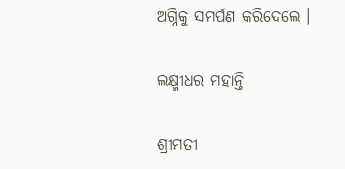ଅଗ୍ନିକୁ ସମର୍ପଣ କରିଦେଲେ ।

ଲକ୍ଷ୍ମୀଧର ମହାନ୍ତି

ଶ୍ରୀମତୀ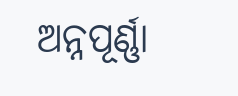ଅନ୍ନପୂର୍ଣ୍ଣା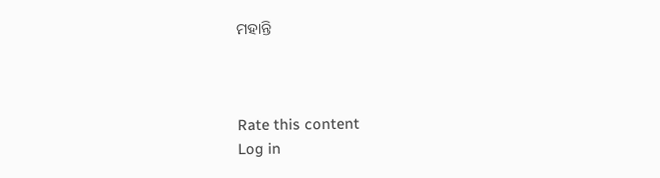ମହାନ୍ତି



Rate this content
Log in